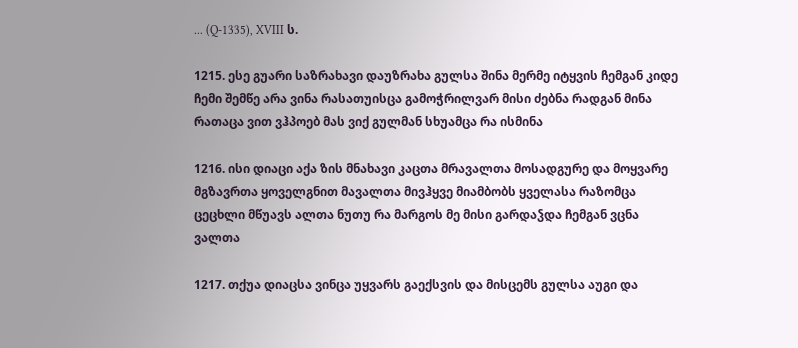... (Q-1335), XVIII ს.

1215. ესე გუარი საზრახავი დაუზრახა გულსა შინა მერმე იტყვის ჩემგან კიდე ჩემი შემწე არა ვინა რასათუისცა გამოჭრილვარ მისი ძებნა რადგან მინა რათაცა ვით ვჰპოებ მას ვიქ გულმან სხუამცა რა ისმინა

1216. ისი დიაცი აქა ზის მნახავი კაცთა მრავალთა მოსადგურე და მოყვარე მგზავრთა ყოველგნით მავალთა მივჰყვე მიამბობს ყველასა რაზომცა ცეცხლი მწუავს ალთა ნუთუ რა მარგოს მე მისი გარდაჴდა ჩემგან ვცნა ვალთა

1217. თქუა დიაცსა ვინცა უყვარს გაექსვის და მისცემს გულსა აუგი და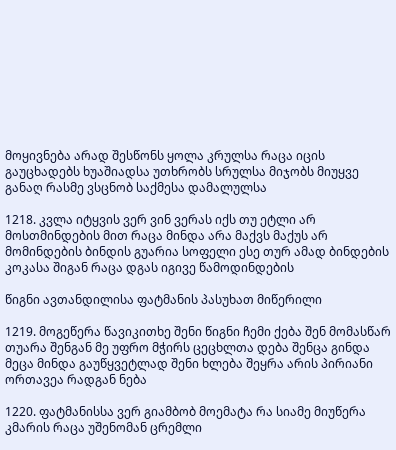მოყივნება არად შესწონს ყოლა კრულსა რაცა იცის გაუცხადებს ხუაშიადსა უთხრობს სრულსა მიჯობს მიუყვე განაღ რასმე ვსცნობ საქმესა დამალულსა

1218. კვლა იტყვის ვერ ვინ ვერას იქს თუ ეტლი არ მოსთმინდების მით რაცა მინდა არა მაქვს მაქუს არ მომინდების ბინდის გუარია სოფელი ესე თურ ამად ბინდების კოკასა შიგან რაცა დგას იგივე წამოდინდების

წიგნი ავთანდილისა ფატმანის პასუხათ მიწერილი

1219. მოგეწერა წავიკითხე შენი წიგნი ჩემი ქება შენ მომასწარ თუარა შენგან მე უფრო მჭირს ცეცხლთა დება შენცა გინდა მეცა მინდა გაუწყვეტლად შენი ხლება შეყრა არის პირიანი ორთავეა რადგან ნება

1220. ფატმანისსა ვერ გიამბობ მოემატა რა სიამე მიუწერა კმარის რაცა უშენომან ცრემლი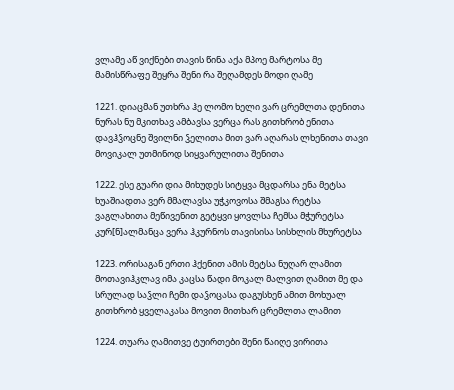ვლამე აწ ვიქნები თავის წინა აქა მპოე მარტოსა მე მამისწრაფე შეყრა შენი რა შეღამდეს მოდი ღამე

1221. დიაცმან უთხრა ჰე ლომო ხელი ვარ ცრემლთა დენითა ნურას ნუ მკითხავ ამბავსა ვერცა რას გითხრობ ენითა დავჰჴოცნე შვილნი ჴელითა მით ვარ აღარას ლხენითა თავი მოვიკალ უთმინოდ სიყვარულითა შენითა

1222. ესე გუარი დია მიხუდეს სიტყვა მცდარსა ენა მეტსა ხუაშიადთა ვერ მმალავსა უჭკოვოსა შმაგსა რეტსა ვაგლახითა მეწივენით გეტყვი ყოვლსა ჩემსა მჭურეტსა კურ[ნ]ალმანცა ვერა ჰკურნოს თავისისა სისხლის მხურეტსა

1223. ორისაგან ერთი ჰქენით ამის მეტსა ნუღარ ლამით მოთავიჰკლავ იმა კაცსა წადი მოკალ მალვით ღამით მე და სრულად საჴლი ჩემი დაჴოცასა დაგუსხენ ამით მოხუალ გითხრობ ყველაკასა მოვით მითხარ ცრემლთა ლამით

1224. თუარა ღამითვე ტუირთები შენი წაიღე ვირითა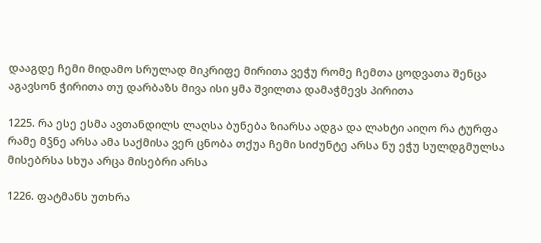დააგდე ჩემი მიდამო სრულად მიკრიფე მირითა ვეჭუ რომე ჩემთა ცოდვათა შენცა აგავსონ ჭირითა თუ დარბაზს მივა ისი ყმა შვილთა დამაჭმევს პირითა

1225. რა ესე ესმა ავთანდილს ლაღსა ბუნება ზიარსა ადგა და ლახტი აიღო რა ტურფა რამე მჴნე არსა ამა საქმისა ვერ ცნობა თქუა ჩემი სიძუნტე არსა ნუ ეჭუ სულდგმულსა მისებრსა სხუა არცა მისებრი არსა

1226. ფატმანს უთხრა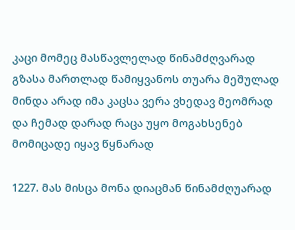კაცი მომეც მასწავლელად წინამძღვარად გზასა მართლად წამიყვანოს თუარა მეშულად მინდა არად იმა კაცსა ვერა ვხედავ მეომრად და ჩემად დარად რაცა უყო მოგახსენებ მომიცადე იყავ წყნარად

1227. მას მისცა მონა დიაცმან წინამძღუარად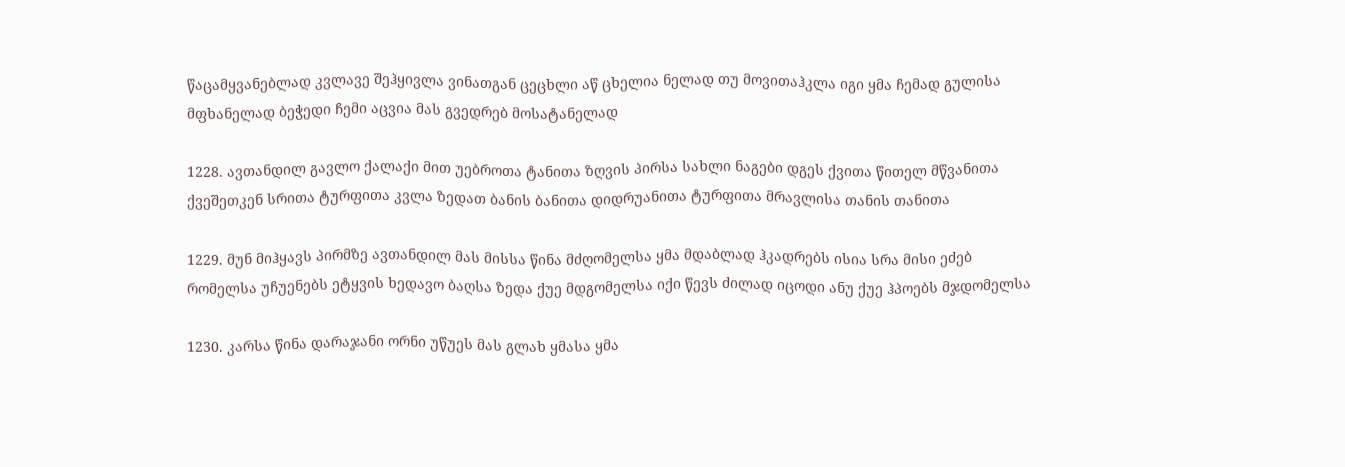წაცამყვანებლად კვლავე შეჰყივლა ვინათგან ცეცხლი აწ ცხელია ნელად თუ მოვითაჰკლა იგი ყმა ჩემად გულისა მფხანელად ბეჭედი ჩემი აცვია მას გვედრებ მოსატანელად

1228. ავთანდილ გავლო ქალაქი მით უებროთა ტანითა ზღვის პირსა სახლი ნაგები დგეს ქვითა წითელ მწვანითა ქვეშეთკენ სრითა ტურფითა კვლა ზედათ ბანის ბანითა დიდრუანითა ტურფითა მრავლისა თანის თანითა

1229. მუნ მიჰყავს პირმზე ავთანდილ მას მისსა წინა მძღომელსა ყმა მდაბლად ჰკადრებს ისია სრა მისი ეძებ რომელსა უჩუენებს ეტყვის ხედავო ბაღსა ზედა ქუე მდგომელსა იქი წევს ძილად იცოდი ანუ ქუე ჰპოებს მჯდომელსა

1230. კარსა წინა დარაჯანი ორნი უწუეს მას გლახ ყმასა ყმა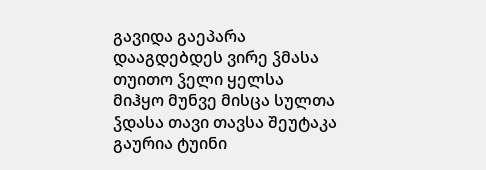გავიდა გაეპარა დააგდებდეს ვირე ჴმასა თუითო ჴელი ყელსა მიჰყო მუნვე მისცა სულთა ჴდასა თავი თავსა შეუტაკა გაურია ტუინი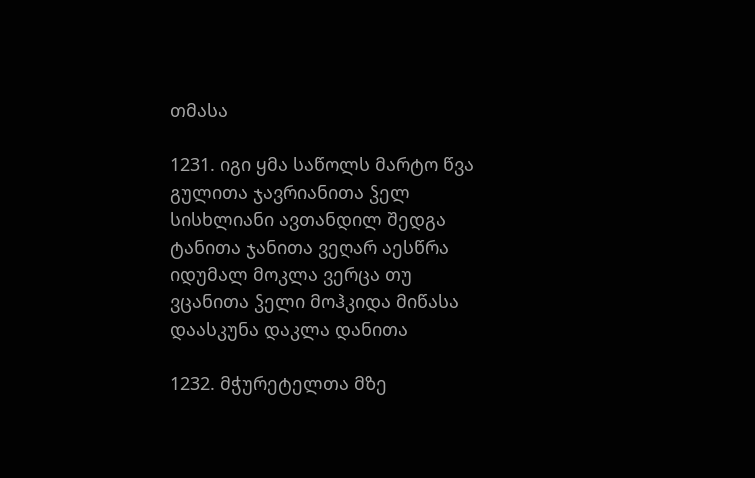თმასა

1231. იგი ყმა საწოლს მარტო წვა გულითა ჯავრიანითა ჴელ სისხლიანი ავთანდილ შედგა ტანითა ჯანითა ვეღარ აესწრა იდუმალ მოკლა ვერცა თუ ვცანითა ჴელი მოჰკიდა მიწასა დაასკუნა დაკლა დანითა

1232. მჭურეტელთა მზე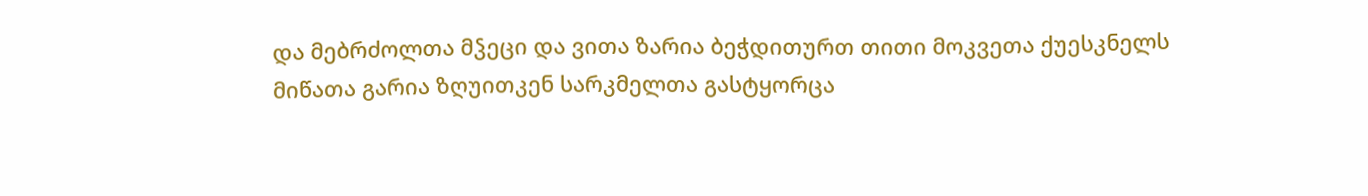და მებრძოლთა მჴეცი და ვითა ზარია ბეჭდითურთ თითი მოკვეთა ქუესკნელს მიწათა გარია ზღუითკენ სარკმელთა გასტყორცა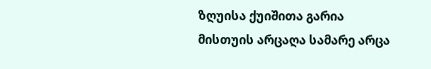ზღუისა ქუიშითა გარია მისთუის არცაღა სამარე არცა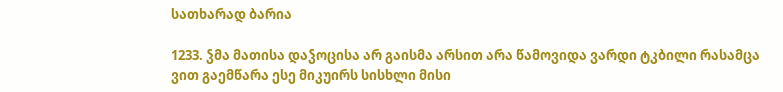სათხარად ბარია

1233. ჴმა მათისა დაჴოცისა არ გაისმა არსით არა წამოვიდა ვარდი ტკბილი რასამცა ვით გაემწარა ესე მიკუირს სისხლი მისი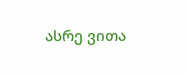ასრე ვითა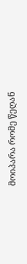მოიპარა რომე წეღან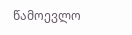წამოევლო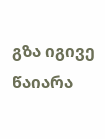გზა იგივე წაიარა